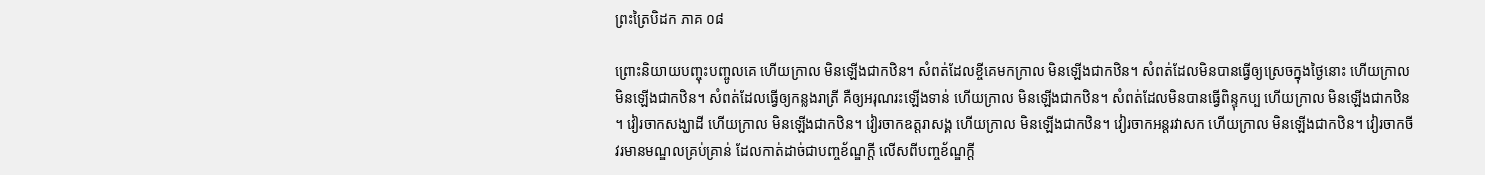ព្រះត្រៃបិដក ភាគ ០៨

ព្រោះនិយាយបញ្ចុះបញ្ចូលគេ ហើយក្រាល មិនឡើងជាកឋិន។ សំពត់ដែលខ្ចីគេមកក្រាល មិនឡើងជាកឋិន។ សំពត់ដែលមិនបានធ្វើឲ្យស្រេចក្នុងថ្ងៃនោះ ហើយក្រាល មិនឡើងជាកឋិន។ សំពត់ដែលធ្វើឲ្យកន្លងរាត្រី គឺឲ្យអរុណរះឡើងទាន់ ហើយក្រាល មិនឡើងជាកឋិន។ សំពត់ដែលមិនបានធ្វើពិន្ទុកប្ប ហើយក្រាល មិនឡើងជាកឋិន។ វៀរចាកសង្ឃាដី ហើយក្រាល មិនឡើងជាកឋិន។ វៀរចាកឧត្តរាសង្គ ហើយក្រាល មិនឡើងជាកឋិន។ វៀរចាកអន្តរវាសក ហើយក្រាល មិនឡើងជាកឋិន។ វៀរចាកចីវរមានមណ្ឌលគ្រប់គ្រាន់ ដែលកាត់ដាច់ជាបញ្ចខ័ណ្ឌក្តី លើសពីបញ្ចខ័ណ្ឌក្តី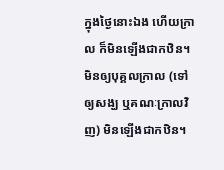ក្នុងថ្ងៃនោះឯង ហើយក្រាល ក៏មិនឡើងជាកឋិន។ មិនឲ្យបុគ្គលក្រាល (ទៅឲ្យសង្ឃ ឬគណៈក្រាលវិញ) មិនឡើងជាកឋិន។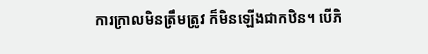ការក្រាលមិនត្រឹមត្រូវ ក៏មិនឡើងជាកឋិន។ បើភិ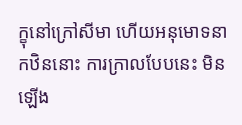ក្ខុនៅក្រៅសីមា ហើយអនុមោទនាកឋិននោះ ការក្រាលបែបនេះ មិនឡើង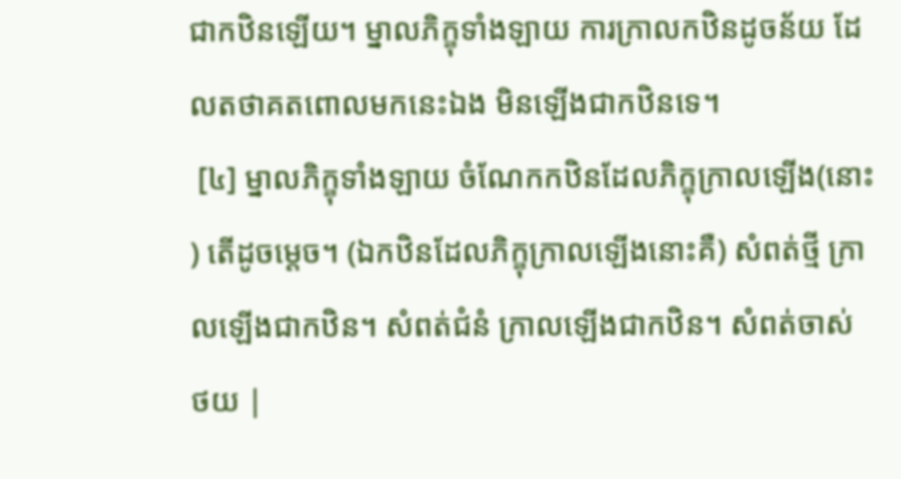ជាកឋិនឡើយ។ ម្នាលភិក្ខុទាំងឡាយ ការក្រាលកឋិនដូចន័យ ដែលតថាគតពោលមកនេះឯង មិនឡើងជាកឋិនទេ។
 [៤] ម្នាលភិក្ខុទាំងឡាយ ចំណែកកឋិនដែលភិក្ខុក្រាលឡើង(នោះ) តើដូចម្តេច។ (ឯកឋិនដែលភិក្ខុក្រាលឡើងនោះគឺ) សំពត់ថ្មី ក្រាលឡើងជាកឋិន។ សំពត់ជំនំ ក្រាលឡើងជាកឋិន។ សំពត់ចាស់
ថយ |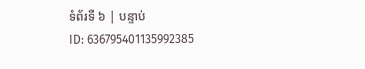ទំព័រទី ៦ | បន្ទាប់
ID: 636795401135992385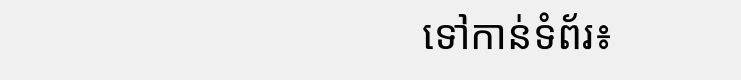ទៅកាន់ទំព័រ៖